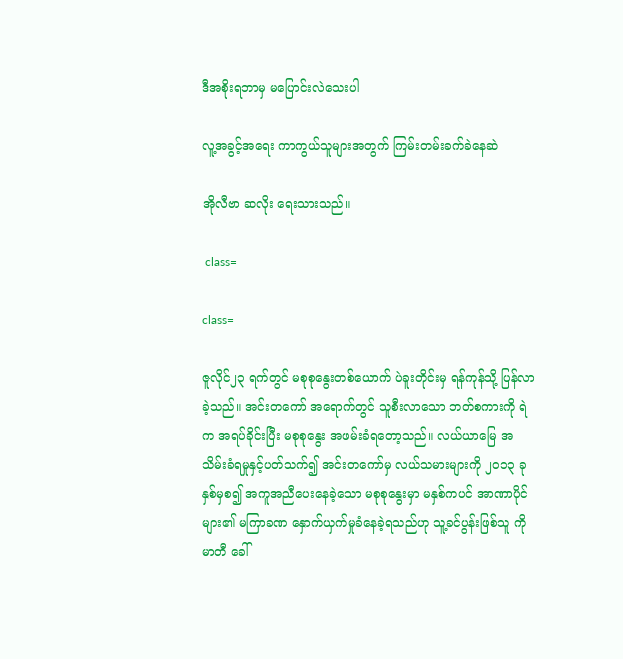ဒီအစိုးရဘာမှ မပြောင်းလဲသေးပါ

လူ့အခွင့်အရေး ကာကွယ်သူများအတွက် ကြမ်းတမ်းခက်ခဲနေဆဲ

အိုလီဗာ ဆလိုး ရေးသားသည်။

 class=

class=

ဇူလိုင်၂၃ ရက်တွင် မစုစုနွေးတစ်ယောက် ပဲခူးတိုင်းမှ ရန်ကုန်သို့ ပြန်လာခဲ့သည်။ အင်းတကော် အရောက်တွင် သူစီးလာသော ဘတ်စကားကို ရဲက အရပ်ခိုင်းပြီး မစုစုနွေး အဖမ်းခံရတော့သည်။ လယ်ယာမြေ အသိမ်းခံရမှုနှင့်ပတ်သက်၍ အင်းတကော်မှ လယ်သမားများကို ၂၀၁၃ ခုနှစ်မှစ၍ အကူအညီပေးနေခဲ့သော မစုစုနွေးမှာ မနှစ်ကပင် အာဏာပိုင်များ၏ မကြာခဏ နှောက်ယှက်မှုခံနေခဲ့ရသည်ဟု သူ့ခင်ပွန်းဖြစ်သူ ကိုမာတီ ခေါ်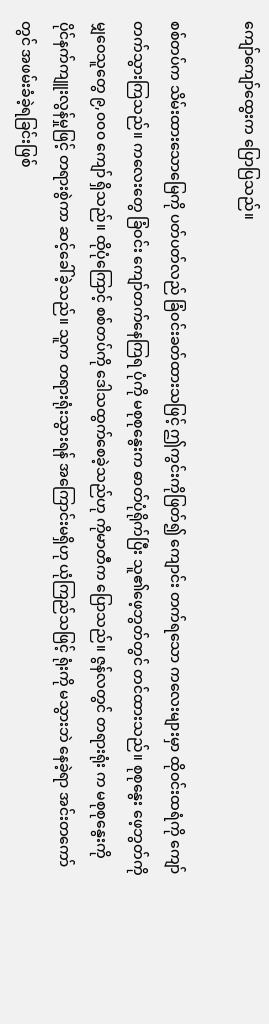ကျော်ကျော်ထွေးက ပြောပြသည်။

စစ်တပ်က သိမ်းထားသောမြေကို ပတ်ပတ်လည် ခြံဝင်းခတ်ထားသဖြင့် ဤကွင်းကိုဖြတ်၍ ကျောင်း တက်ရသော ကလေးများမှာ ထိုဝင်းထရံကို ကျော်တက်သွားကြသည်။ ကလေးတွေ ခြံဝင်း ကျော်တက်နေကြရ ပုံကို မစုစုနွေးက ဓာတ်ပုံရိုက်ပြီး သူ၏ဖေ့ဘွတ်တွင် တင်ထားသည်။ စုစုနွေး ဖေ့ဘွတ်ကို မျှဝေသူတွေ ၉,၀၀၀ ကျော် ရှိသည်။ ထိုပုံကြောင့် စစ်တပ်ကို ဒေါသထွက်စေခဲ့သည်ဟု ကိုမာတီက ပြောသည်။ ဇွန်လတွင် တရားရုံး က မစုစုနွေးကို ပိုင်နက်ကျူးလွန်မှုဖြင့် တရားစွဲကာ ဆင့်ခေါ်ခဲ့သည်။ သူက တရားရုံးသွားရန် အကြောင်းမရှိဟု ယုံကြည်သဖြင့် ရုံးကို မသွားဘဲ နေခဲ့ရာ အင်းတကော်တွင် အဖမ်းခံခဲ့ရခြင်းဖြစ်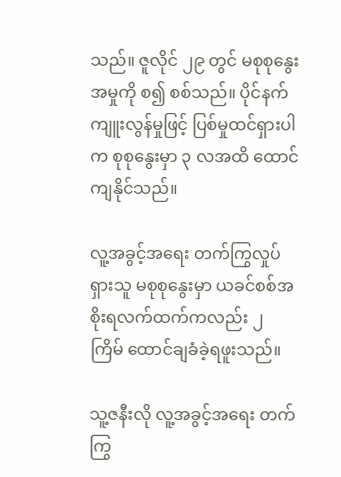သည်။ ဇူလိုင် ၂၉ တွင် မစုစုနွေး အမှုကို စ၍ စစ်သည်။ ပိုင်နက်ကျူးလွန်မှုဖြင့် ပြစ်မှုထင်ရှားပါက စုစုနွေးမှာ ၃ လအထိ ထောင်ကျနိုင်သည်။

လူ့အခွင့်အရေး တက်ကြွလှုပ်ရှားသူ မစုစုနွေးမှာ ယခင်စစ်အစိုးရလက်ထက်ကလည်း ၂ ကြိမ် ထောင်ချခံခဲ့ရဖူးသည်။

သူ့ဇနီးလို လူ့အခွင့်အရေး တက်ကြွ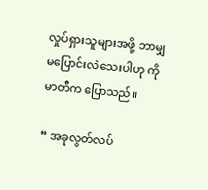လှုပ်ရှားသူများအဖို့ ဘာမျှမပြောင်းလဲသေးပါဟု ကိုမာတီက ပြောသည်။

“ အခုလွတ်လပ်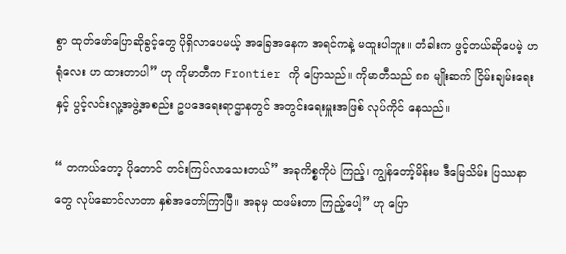စွာ ထုတ်ဖော်ပြောဆိုခွင့်တွေ ပိုရှိလာပေမယ့် အခြေအနေက အရင်ကနဲ့ မထူးပါဘူး။ တံခါးက ဖွင့်တယ်ဆိုပေမဲ့ ဟ ရုံလေး ဟ ထားတာပါ” ဟု ကိုမာတီက Frontier ကို ပြောသည်။ ကိုမာတီသည် ၈၈ မျိုးဆက် ငြိမ်းချမ်းရေးနှင့် ပွင့်လင်းလူ့အဖွဲ့အစည်း ဥပဒေရေးရာဌာနတွင် အတွင်းရေးမှူးအဖြစ် လုပ်ကိုင် နေသည်။

“ တကယ်တော့ ပိုတောင် တင်းကြပ်လာသေးတယ်” အခုကိစ္စကိုပဲ ကြည့်၊ ကျွန်တော့်မိန်းမ ဒီမြေသိမ်း ပြဿနာတွေ လုပ်ဆောင်လာတာ နှစ်အတော်ကြာပြီ။ အခုမှ ထဖမ်းတာ ကြည့်ပေါ့” ဟု ပြော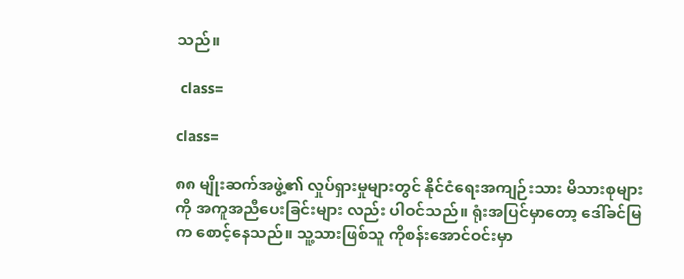သည်။

 class=

class=

၈၈ မျိုးဆက်အဖွဲ့၏ လှုပ်ရှားမှုများတွင် နိုင်ငံရေးအကျဉ်းသား မိသားစုများကို အကူအညီပေးခြင်းများ လည်း ပါဝင်သည်။ ရုံးအပြင်မှာတော့ ဒေါ်ခင်မြက စောင့်နေသည်။ သူ့သားဖြစ်သူ ကိုစန်းအောင်ဝင်းမှာ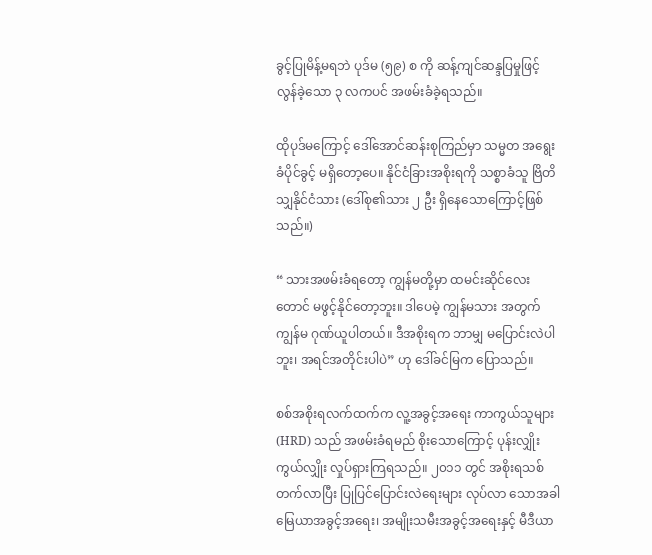ခွင့်ပြုမိန့်မရဘဲ ပုဒ်မ (၅၉) စ ကို ဆန့်ကျင်ဆန္ဒပြမှုဖြင့် လွန်ခဲ့သော ၃ လကပင် အဖမ်းခံခဲ့ရသည်။

ထိုပုဒ်မကြောင့် ဒေါ်အောင်ဆန်းစုကြည်မှာ သမ္မတ အရွေးခံပိုင်ခွင့် မရှိတော့ပေ။ နိုင်ငံခြားအစိုးရကို သစ္စာခံသူ ဗြိတိသျှနိုင်ငံသား (ဒေါ်စု၏သား ၂ ဦး ရှိနေသောကြောင့်ဖြစ်သည်။)

“ သားအဖမ်းခံရတော့ ကျွန်မတို့မှာ ထမင်းဆိုင်လေးတောင် မဖွင့်နိုင်တော့ဘူး။ ဒါပေမဲ့ ကျွန်မသား အတွက် ကျွန်မ ဂုဏ်ယူပါတယ်။ ဒီအစိုးရက ဘာမျှ မပြောင်းလဲပါဘူး၊ အရင်အတိုင်းပါပဲ” ဟု ဒေါ်ခင်မြက ပြောသည်။

စစ်အစိုးရလက်ထက်က လူ့အခွင့်အရေး ကာကွယ်သူများ(HRD) သည် အဖမ်းခံရမည် စိုးသောကြောင့် ပုန်းလျှိုးကွယ်လျှိုး လှုပ်ရှားကြရသည်။ ၂၀၁၁ တွင် အစိုးရသစ်တက်လာပြီး ပြုပြင်ပြောင်းလဲရေးများ လုပ်လာ သောအခါ မြေယာအခွင့်အရေး၊ အမျိုးသမီးအခွင့်အရေးနှင့် မီဒီယာ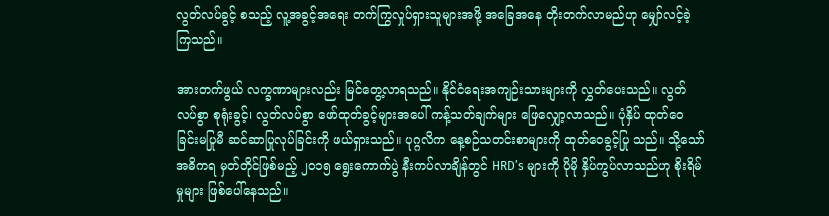လွတ်လပ်ခွင့် စသည့် လူ့အခွင့်အရေး တက်ကြွလှုပ်ရှားသူများအဖို့ အခြေအနေ တိုးတက်လာမည်ဟု မျှော်လင့်ခဲ့ကြသည်။

အားတက်ဖွယ် လက္ခဏာများလည်း မြင်တွေ့လာရသည်။ နိုင်ငံရေးအကျဉ်းသားများကို လွှတ်ပေးသည်။ လွတ်လပ်စွာ စုရုံးခွင့်၊ လွတ်လပ်စွာ ဖော်ထုတ်ခွင့်များအပေါ် ကန့်သတ်ချက်များ ဖြေလျှော့လာသည်။ ပုံနှိပ် ထုတ်ဝေခြင်းမပြုမီ ဆင်ဆာပြုလုပ်ခြင်းကို ဖယ်ရှားသည်။ ပုဂ္ဂလိက နေ့စဉ်သတင်းစာများကို ထုတ်ဝေခွင့်ပြု သည်။ သို့သော် အဓိကရ မှတ်တိုင်ဖြစ်မည့် ၂၀၁၅ ရွေးကောက်ပွဲ နီးကပ်လာချိန်တွင် HRD’s များကို ပိုမို နှိပ်ကွပ်လာသည်ဟု စိုးရိမ်မှုများ ဖြစ်ပေါ်နေသည်။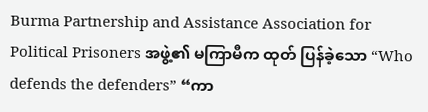Burma Partnership and Assistance Association for Political Prisoners အဖွဲ့၏ မကြာမီက ထုတ် ပြန်ခဲ့သော “Who defends the defenders” “ကာ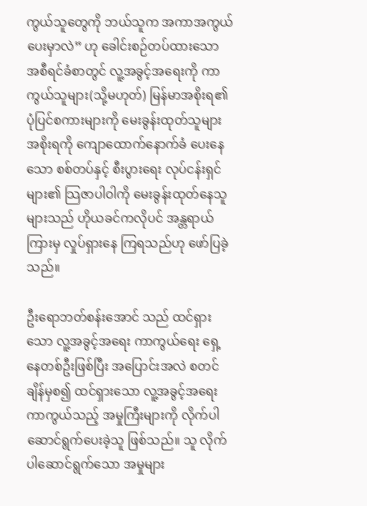ကွယ်သူတွေကို ဘယ်သူက အကာအကွယ်ပေးမှာလဲ” ဟု ခေါင်းစဉ်တပ်ထားသော အစီရင်ခံစာတွင် လူ့အခွင့်အရေးကို ကာကွယ်သူများ(သို့မဟုတ်) မြန်မာအစိုးရ၏ ပုံပြင်စကားများကို မေးခွန်းထုတ်သူများ အစိုးရကို ကျောထောက်နောက်ခံ ပေးနေသော စစ်တပ်နှင့် စီးပွားရေး လုပ်ငန်းရှင်များ၏ သြဇာပါဝါကို မေးခွန်းထုတ်နေသူများသည် ဟိုယခင်ကလိုပင် အန္တရာယ်ကြားမှ လှုပ်ရှားနေ ကြရသည်ဟု ဖော်ပြခဲ့သည်။

ဦးရောဘတ်စန်းအောင် သည် ထင်ရှားသော လူ့အခွင့်အရေး ကာကွယ်ရေး ရှေ့နေတစ်ဦးဖြစ်ပြီး အပြောင်းအလဲ စတင်ချိန်မှစ၍ ထင်ရှားသော လူ့အခွင့်အရေး ကာကွယ်သည့် အမှုကြီးများကို လိုက်ပါ ဆောင်ရွက်ပေးခဲ့သူ ဖြစ်သည်။ သူ လိုက်ပါဆောင်ရွက်သော အမှုများ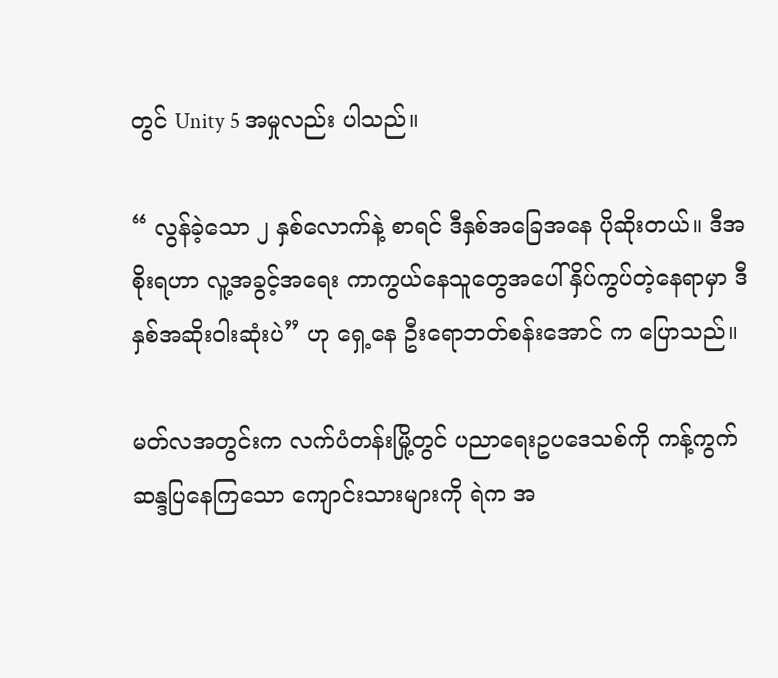တွင် Unity 5 အမှုလည်း ပါသည်။

“ လွန်ခဲ့သော ၂ နှစ်လောက်နဲ့ စာရင် ဒီနှစ်အခြေအနေ ပိုဆိုးတယ်။ ဒီအစိုးရဟာ လူ့အခွင့်အရေး ကာကွယ်နေသူတွေအပေါ် နှိပ်ကွပ်တဲ့နေရာမှာ ဒီနှစ်အဆိုးဝါးဆုံးပဲ” ဟု ရှေ့နေ ဦးရောဘတ်စန်းအောင် က ပြောသည်။

မတ်လအတွင်းက လက်ပံတန်းမြို့တွင် ပညာရေးဥပဒေသစ်ကို ကန့်ကွက်ဆန္ဒပြနေကြသော ကျောင်းသားများကို ရဲက အ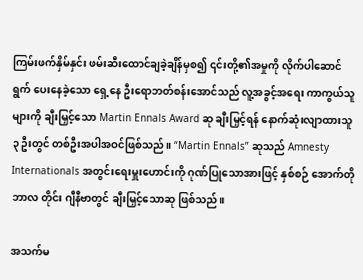ကြမ်းဖက်နှိမ်နှင်း ဖမ်းဆီးထောင်ချခဲ့ချိန်မှစ၍ ၎င်းတို့၏အမှုကို လိုက်ပါဆောင်ရွက် ပေးနေခဲ့သော ရှေ့နေ ဦးရောဘတ်စန်းအောင်သည် လူ့အခွင့်အရေး ကာကွယ်သူများကို ချီးမြှင့်သော Martin Ennals Award ဆု ချီးမြှင့်ရန် နောက်ဆုံးလျာထားသူ ၃ ဦးတွင် တစ်ဦးအပါအဝင်ဖြစ်သည်။ “Martin Ennals” ဆုသည် Amnesty Internationals အတွင်းရေးမှူးဟောင်းကို ဂုဏ်ပြုသောအားဖြင့် နှစ်စဉ် အောက်တိုဘာလ တိုင်း ဂျီနီဗာတွင် ချီးမြှင့်သောဆု ဖြစ်သည်။

အသက်မ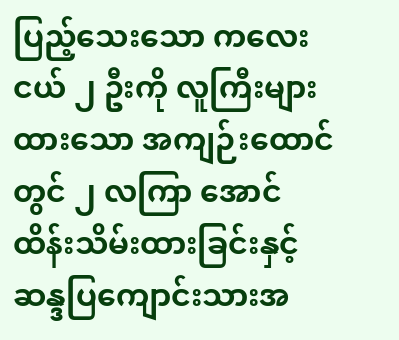ပြည့်သေးသော ကလေးငယ် ၂ ဦးကို လူကြီးများထားသော အကျဉ်းထောင်တွင် ၂ လကြာ အောင် ထိန်းသိမ်းထားခြင်းနှင့် ဆန္ဒပြကျောင်းသားအ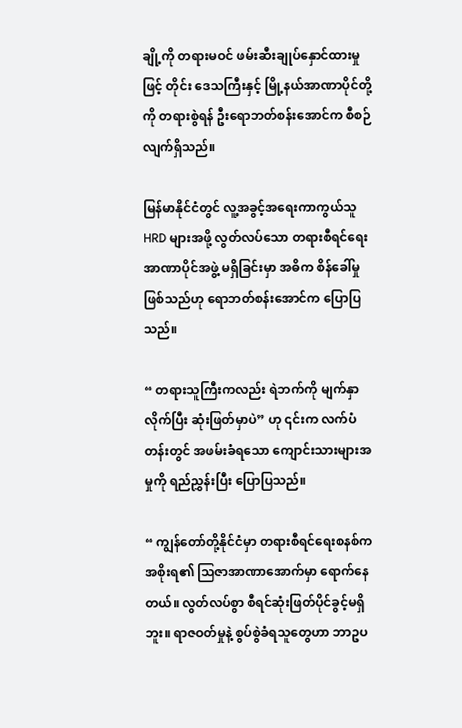ချို့ကို တရားမဝင် ဖမ်းဆီးချုပ်နှောင်ထားမှုဖြင့် တိုင်း ဒေသကြီးနှင့် မြို့နယ်အာဏာပိုင်တို့ကို တရားစွဲရန် ဦးရောဘတ်စန်းအောင်က စီစဉ်လျက်ရှိသည်။

မြန်မာနိုင်ငံတွင် လူ့အခွင့်အရေးကာကွယ်သူ HRD များအဖို့ လွတ်လပ်သော တရားစီရင်ရေး အာဏာပိုင်အဖွဲ့ မရှိခြင်းမှာ အဓိက စိန်ခေါ်မှုဖြစ်သည်ဟု ရောဘတ်စန်းအောင်က ပြောပြသည်။

“ တရားသူကြီးကလည်း ရဲဘက်ကို မျက်နှာလိုက်ပြီး ဆုံးဖြတ်မှာပဲ” ဟု ၎င်းက လက်ပံတန်းတွင် အဖမ်းခံရသော ကျောင်းသားများအမှုကို ရည်ညွှန်းပြီး ပြောပြသည်။

“ ကျွန်တော်တို့နိုင်ငံမှာ တရားစီရင်ရေးစနစ်က အစိုးရ၏ သြဇာအာဏာအောက်မှာ ရောက်နေတယ်။ လွတ်လပ်စွာ စီရင်ဆုံးဖြတ်ပိုင်ခွင့်မရှိဘူး။ ရာဇဝတ်မှုနဲ့ စွပ်စွဲခံရသူတွေဟာ ဘာဥပ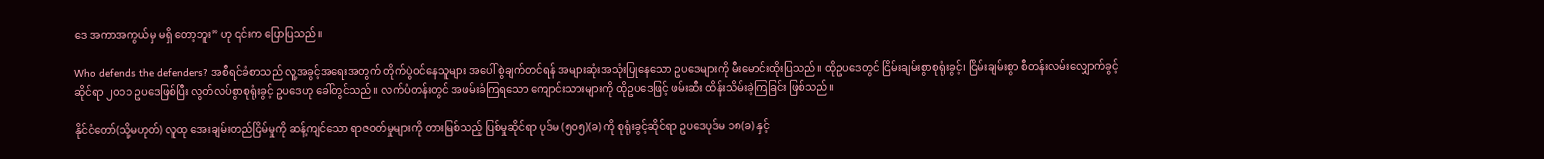ဒေ အကာအကွယ်မှ မရှိ တော့ဘူး” ဟု ၎င်းက ပြောပြသည်။

Who defends the defenders? အစီရင်ခံစာသည် လူ့အခွင့်အရေးအတွက် တိုက်ပွဲဝင်နေသူများ အပေါ် စွဲချက်တင်ရန် အများဆုံးအသုံးပြုနေသော ဥပဒေများကို မီးမောင်းထိုးပြသည်။ ထိုဥပဒေတွင် ငြိမ်းချမ်းစွာစုရုံးခွင့်၊ ငြိမ်းချမ်းစွာ စီတန်းလမ်းလျှောက်ခွင့်ဆိုင်ရာ ၂၀၁၁ ဥပဒေဖြစ်ပြီး လွတ်လပ်စွာစုရုံးခွင့် ဥပဒေဟု ခေါ်တွင်သည်။ လက်ပံတန်းတွင် အဖမ်းခံကြရသော ကျောင်းသားများကို ထိုဥပဒေဖြင့် ဖမ်းဆီး ထိန်းသိမ်းခဲ့ကြခြင်း ဖြစ်သည်။

နိုင်ငံတော်(သို့မဟုတ်) လူထု အေးချမ်းတည်ငြိမ်မှုကို ဆန့်ကျင်သော ရာဇဝတ်မှုများကို တားမြစ်သည့် ပြစ်မှုဆိုင်ရာ ပုဒ်မ (၅၀၅)(ခ) ကို စုရုံးခွင့်ဆိုင်ရာ ဥပဒေပုဒ်မ ၁၈(ခ) နှင့်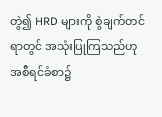တွဲ၍ HRD များကို စွဲချက်တင်ရာတွင် အသုံးပြုကြသည်ဟု အစီရင်ခံစာ၌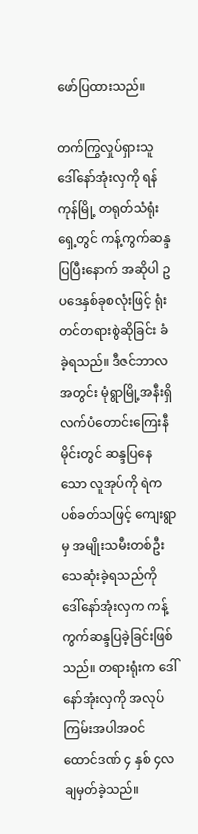ဖော်ပြထားသည်။

တက်ကြွလှုပ်ရှားသူ ဒေါ်နော်အုံးလှကို ရန်ကုန်မြို့ တရုတ်သံရုံးရှေ့တွင် ကန့်ကွက်ဆန္ဒပြပြီးနောက် အဆိုပါ ဥပဒေနှစ်ခုစလုံးဖြင့် ရုံးတင်တရားစွဲဆိုခြင်း ခံခဲ့ရသည်။ ဒီဇင်ဘာလအတွင်း မုံရွာမြို့အနီးရှိ လက်ပံတောင်းကြေးနီမိုင်းတွင် ဆန္ဒပြနေသော လူအုပ်ကို ရဲက ပစ်ခတ်သဖြင့် ကျေးရွာမှ အမျိုးသမီးတစ်ဦး သေဆုံးခဲ့ရသည်ကို ဒေါ်နော်အုံးလှက ကန့်ကွက်ဆန္ဒပြခဲ့ခြင်းဖြစ်သည်။ တရားရုံးက ဒေါ်နော်အုံးလှကို အလုပ်ကြမ်းအပါအဝင် ထောင်ဒဏ် ၄ နှစ် ၄လ ချမှတ်ခဲ့သည်။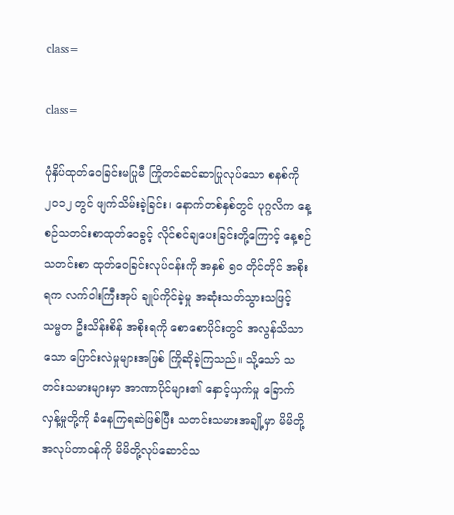class=

class=

ပုံနှိပ်ထုတ်ဝေခြင်းမပြုမီ ကြိုတင်ဆင်ဆာပြုလုပ်သော စနစ်ကို ၂၀၁၂ တွင် ဖျက်သိမ်းခဲ့ခြင်း၊ နောက်တစ်နှစ်တွင် ပုဂ္ဂလိက နေ့စဉ်သတင်းစာထုတ်ဝေခွင့် လိုင်စင်ချပေးခြင်းတို့ကြောင့် နေ့စဉ်သတင်းစာ ထုတ်ဝေခြင်းလုပ်ငန်းကို အနှစ် ၅၀ တိုင်တိုင် အစိုးရက လက်ဝါးကြီးအုပ် ချုပ်ကိုင်ခဲ့မှု အဆုံးသတ်သွားသဖြင့် သမ္မတ ဦးသိန်းစိန် အစိုးရကို စောစောပိုင်းတွင် အလွန်သိသာသော ပြောင်းလဲမှုများအဖြစ် ကြိုဆိုခဲ့ကြသည်။ သို့သော် သတင်းသမားများမှာ အာဏာပိုင်များ၏ နှောင့်ယှက်မှု ခြောက်လှန့်မှုတို့ကို ခံနေကြရဆဲဖြစ်ပြီး သတင်းသမားအချို့မှာ မိမိတို့အလုပ်တာဝန်ကို မိမိတို့လုပ်ဆောင်သ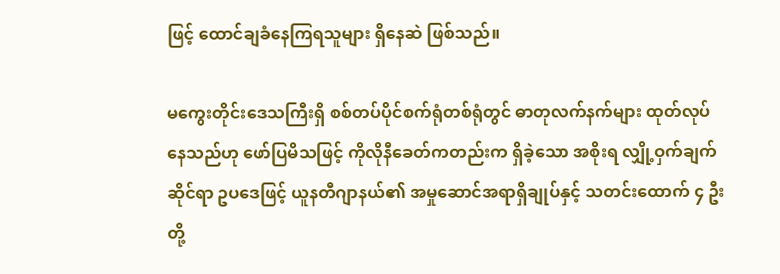ဖြင့် ထောင်ချခံနေကြရသူများ ရှိနေဆဲ ဖြစ်သည်။

မကွေးတိုင်းဒေသကြီးရှိ စစ်တပ်ပိုင်စက်ရုံတစ်ရုံတွင် ဓာတုလက်နက်များ ထုတ်လုပ်နေသည်ဟု ဖော်ပြမိသဖြင့် ကိုလိုနီခေတ်ကတည်းက ရှိခဲ့သော အစိုးရ လျှို့ဝှက်ချက်ဆိုင်ရာ ဥပဒေဖြင့် ယူနတီဂျာနယ်၏ အမှုဆောင်အရာရှိချုပ်နှင့် သတင်းထောက် ၄ ဦးတို့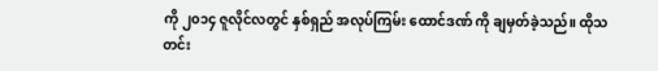ကို ၂၀၁၄ ဇူလိုင်လတွင် နှစ်ရှည် အလုပ်ကြမ်း ထောင်ဒဏ် ကို ချမှတ်ခဲ့သည်။ ထိုသတင်း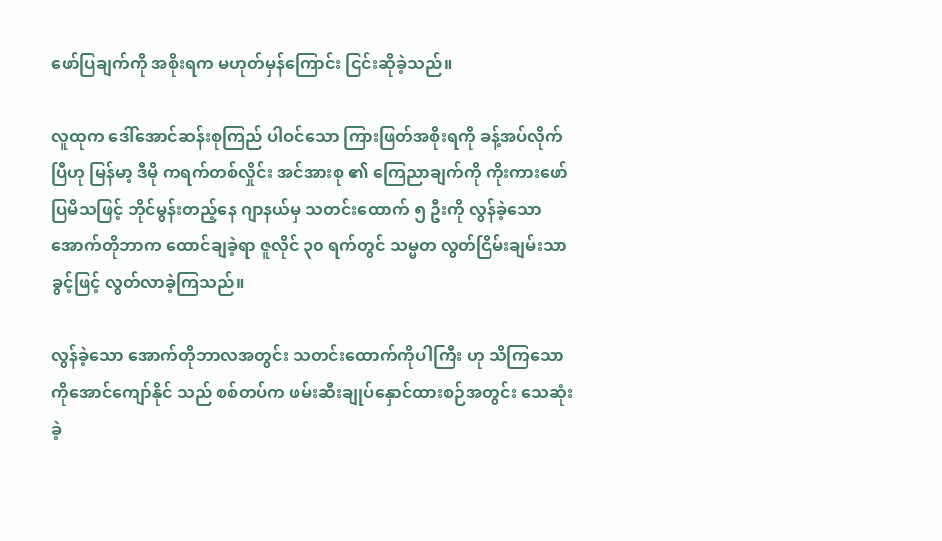ဖော်ပြချက်ကို အစိုးရက မဟုတ်မှန်ကြောင်း ငြင်းဆိုခဲ့သည်။

လူထုက ဒေါ်အောင်ဆန်းစုကြည် ပါဝင်သော ကြားဖြတ်အစိုးရကို ခန့်အပ်လိုက်ပြီဟု မြန်မာ့ ဒီမို ကရက်တစ်လှိုင်း အင်အားစု ၏ ကြေညာချက်ကို ကိုးကားဖော်ပြမိသဖြင့် ဘိုင်မွန်းတည့်နေ ဂျာနယ်မှ သတင်းထောက် ၅ ဦးကို လွန်ခဲ့သော အောက်တိုဘာက ထောင်ချခဲ့ရာ ဇူလိုင် ၃၀ ရက်တွင် သမ္မတ လွတ်ငြိမ်းချမ်းသာခွင့်ဖြင့် လွတ်လာခဲ့ကြသည်။

လွန်ခဲ့သော အောက်တိုဘာလအတွင်း သတင်းထောက်ကိုပါကြီး ဟု သိကြသော ကိုအောင်ကျော်နိုင် သည် စစ်တပ်က ဖမ်းဆီးချုပ်နှောင်ထားစဉ်အတွင်း သေဆုံးခဲ့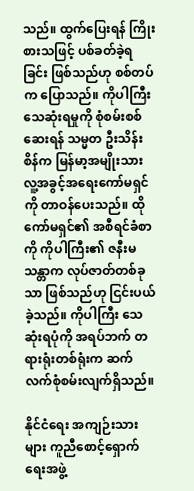သည်။ ထွက်ပြေးရန် ကြိုးစားသဖြင့် ပစ်ခတ်ခဲ့ရ ခြင်း ဖြစ်သည်ဟု စစ်တပ်က ပြောသည်။ ကိုပါကြီး သေဆုံးရမှုကို စုံစမ်းစစ်ဆေးရန် သမ္မတ ဦးသိန်းစိန်က မြန်မာ့အမျိုးသား လူ့အခွင့်အရေးကော်မရှင်ကို တာဝန်ပေးသည်။ ထိုကော်မရှင်၏ အစီရင်ခံစာကို ကိုပါကြီး၏ ဇနီးမသန္တာက လုပ်ဇာတ်တစ်ခုသာ ဖြစ်သည်ဟု ငြင်းပယ်ခဲ့သည်။ ကိုပါကြီး သေဆုံးရပုံကို အရပ်ဘက် တရားရုံးတစ်ရုံးက ဆက်လက်စုံစမ်းလျက်ရှိသည်။

နိုင်ငံရေး အကျဉ်းသားများ ကူညီစောင့်ရှောက်ရေးအဖွဲ့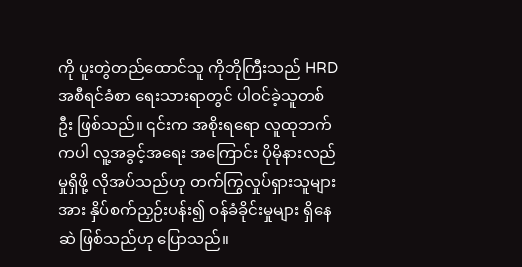ကို ပူးတွဲတည်ထောင်သူ ကိုဘိုကြီးသည် HRD အစီရင်ခံစာ ရေးသားရာတွင် ပါဝင်ခဲ့သူတစ်ဦး ဖြစ်သည်။ ၎င်းက အစိုးရရော လူထုဘက်ကပါ လူ့အခွင့်အရေး အကြောင်း ပိုမိုနားလည်မှုရှိဖို့ လိုအပ်သည်ဟု တက်ကြွလှုပ်ရှားသူများအား နှိပ်စက်ညှဉ်းပန်း၍ ဝန်ခံခိုင်းမှုများ ရှိနေဆဲ ဖြစ်သည်ဟု ပြောသည်။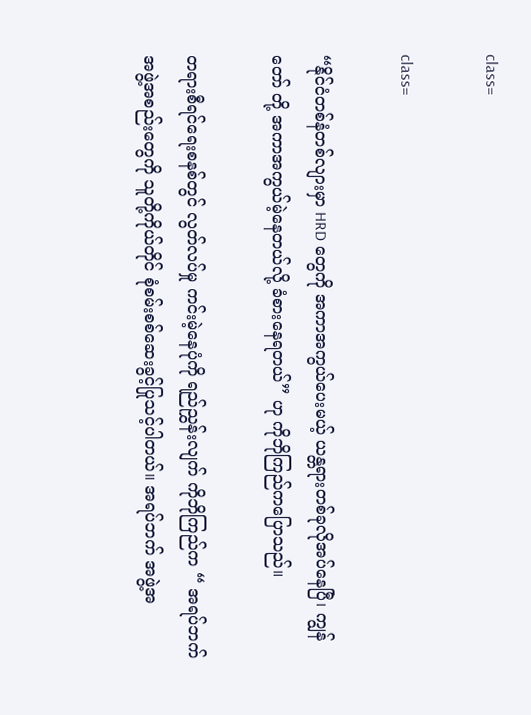class=

class=

“နိုင်ငံတစ်နံတစ်လျားမှာ HRD တွေကို အကာအကွယ်ပေးမယ့် ယန္တရားတစ်ခုလိုအပ်နေပြီ၊ ကျွန်တော် တို့ အကာအကွယ်မဲ့နေတယ်လို့ ခံစားနေရတယ်” ဟု ကိုဘိုကြည်ကပြောသည်။

တရားစီရင်ရေးစနစ်တွင် လွတ်လပ်မှု ကင်းမဲ့နေပုံကို ရည်ညွှန်းလျက် ကိုဘိုကြည်က “ အရပ်ဘက် အဖွဲ့အစည်းတွေကို သူတို့ကိုယ်တိုင် စုံစမ်းစစ်ဆေးခွင့်ပြုသင့်ပါတယ်။ အရပ်ဘက် အဖွဲ့အ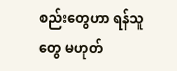စည်းတွေဟာ ရန်သူတွေ မဟုတ်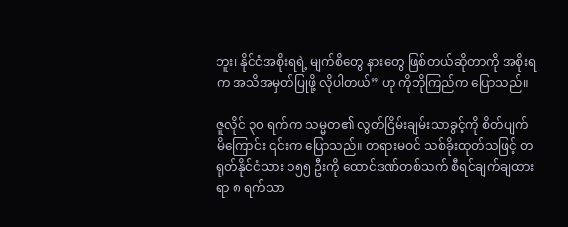ဘူး၊ နိုင်ငံအစိုးရရဲ့ မျက်စိတွေ နားတွေ ဖြစ်တယ်ဆိုတာကို အစိုးရက အသိအမှတ်ပြုဖို့ လိုပါတယ်” ဟု ကိုဘိုကြည်က ပြောသည်။

ဇူလိုင် ၃၀ ရက်က သမ္မတ၏ လွတ်ငြိမ်းချမ်းသာခွင့်ကို စိတ်ပျက်မိကြောင်း ၎င်းက ပြောသည်။ တရားမဝင် သစ်ခိုးထုတ်သဖြင့် တရုတ်နိုင်ငံသား ၁၅၅ ဦးကို ထောင်ဒဏ်တစ်သက် စီရင်ချက်ချထားရာ ၈ ရက်သာ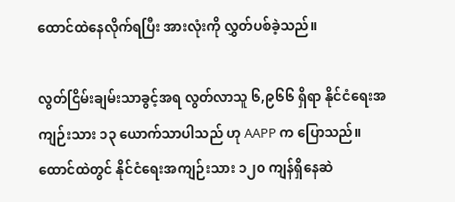ထောင်ထဲနေလိုက်ရပြီး အားလုံးကို လွှတ်ပစ်ခဲ့သည်။

လွတ်ငြိမ်းချမ်းသာခွင့်အရ လွတ်လာသူ ၆,၉၆၆ ရှိရာ နိုင်ငံရေးအကျဉ်းသား ၁၃ ယောက်သာပါသည် ဟု AAPP က ပြောသည်။ ထောင်ထဲတွင် နိုင်ငံရေးအကျဉ်းသား ၁၂၀ ကျန်ရှိနေဆဲ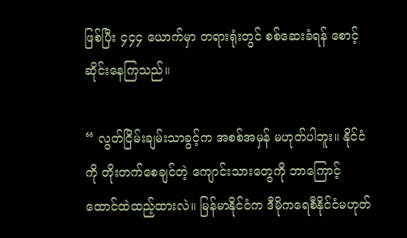ဖြစ်ပြီး ၄၄၄ ယောက်မှာ တရားရုံးတွင် စစ်ဆေးခံရန် စောင့်ဆိုင်းနေကြသည်။

“ လွတ်ငြိမ်းချမ်းသာခွင့်က အစစ်အမှန် မဟုတ်ပါဘူး။ နိုင်ငံကို တိုးတက်စေချင်တဲ့ ကျောင်းသားတွေကို ဘာကြောင့် ထောင်ထဲထည့်ထားလဲ။ မြန်မာနိုင်ငံက ဒီမိုကရေစီနိုင်ငံမဟုတ်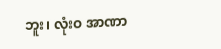ဘူး၊ လုံးဝ အာဏာ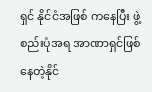ရှင် နိုင်ငံအဖြစ် ကနေပြီး ဖွဲ့စည်းပုံအရ အာဏာရှင်ဖြစ်နေတဲ့နိုင်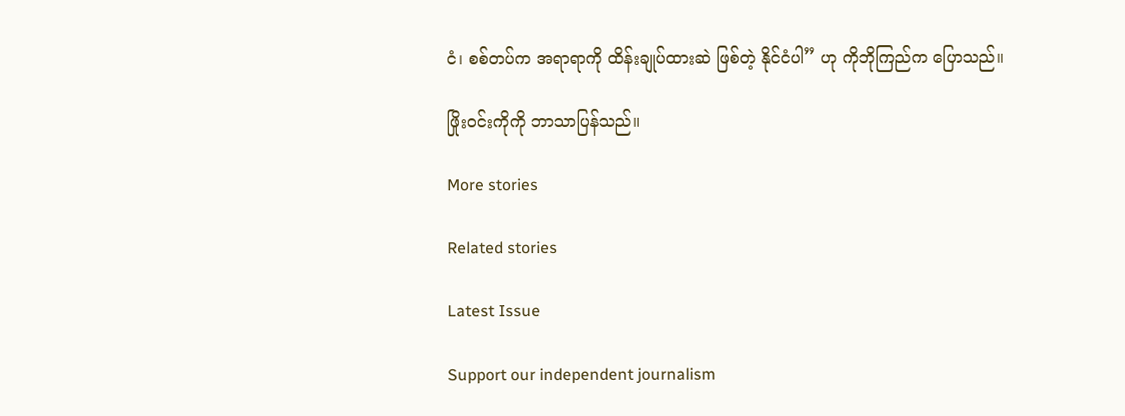ငံ၊ စစ်တပ်က အရာရာကို ထိန်းချုပ်ထားဆဲ ဖြစ်တဲ့ နိုင်ငံပါ” ဟု ကိုဘိုကြည်က ပြောသည်။

ဖြိုးဝင်းကိုကို ဘာသာပြန်သည်။

More stories

Related stories

Latest Issue

Support our independent journalism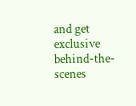and get exclusive behind-the-scenes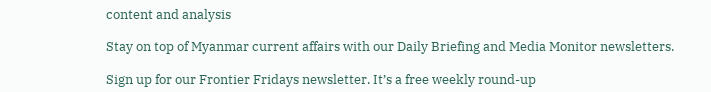content and analysis

Stay on top of Myanmar current affairs with our Daily Briefing and Media Monitor newsletters.

Sign up for our Frontier Fridays newsletter. It’s a free weekly round-up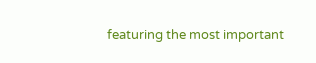featuring the most important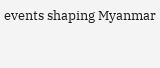events shaping Myanmar